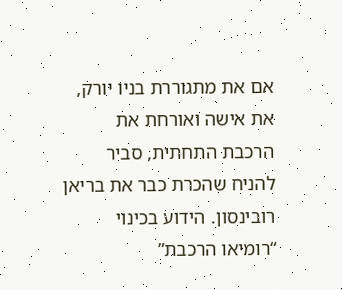אם את מתגוררת בניו יורק, את אישה ואורחת את הרכבת התחתית, סביר להניח שהכרת כבר את בריאן רובינסון. הידוע בכינוי “רומיאו הרכבת”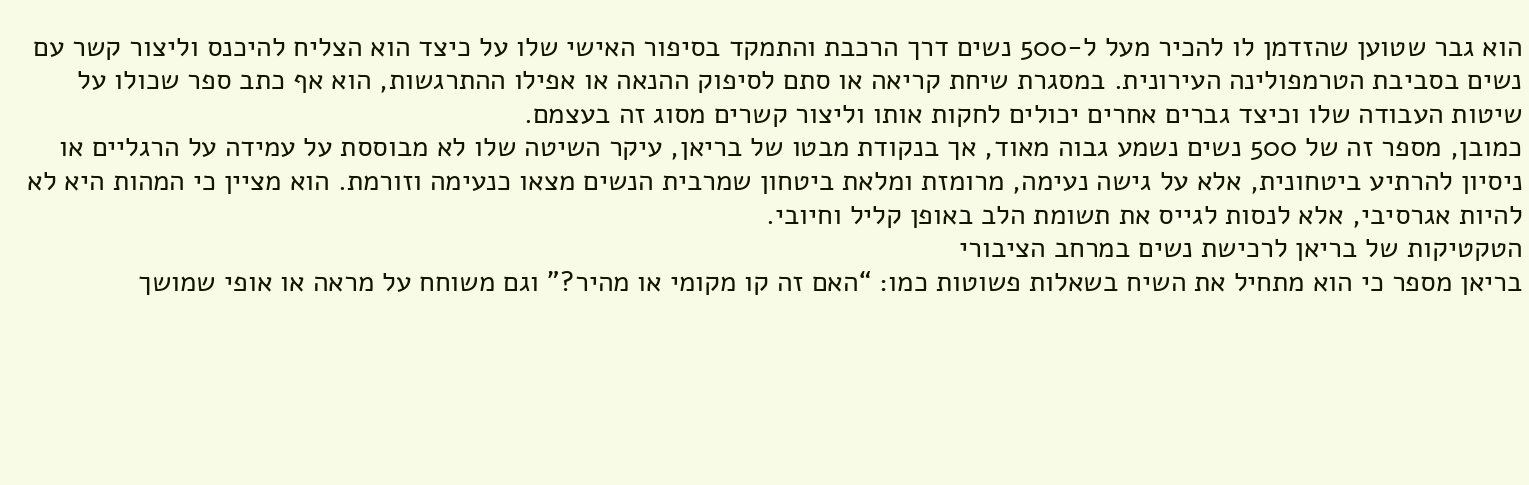הוא גבר שטוען שהזדמן לו להכיר מעל ל-500 נשים דרך הרכבת והתמקד בסיפור האישי שלו על כיצד הוא הצליח להיכנס וליצור קשר עם נשים בסביבת הטרמפולינה העירונית. במסגרת שיחת קריאה או סתם לסיפוק ההנאה או אפילו ההתרגשות, הוא אף כתב ספר שכולו על שיטות העבודה שלו וכיצד גברים אחרים יכולים לחקות אותו וליצור קשרים מסוג זה בעצמם.
כמובן, מספר זה של 500 נשים נשמע גבוה מאוד, אך בנקודת מבטו של בריאן, עיקר השיטה שלו לא מבוססת על עמידה על הרגליים או ניסיון להרתיע ביטחונית, אלא על גישה נעימה, מרומזת ומלאת ביטחון שמרבית הנשים מצאו כנעימה וזורמת. הוא מציין כי המהות היא לא להיות אגרסיבי, אלא לנסות לגייס את תשומת הלב באופן קליל וחיובי.
הטקטיקות של בריאן לרכישת נשים במרחב הציבורי
בריאן מספר כי הוא מתחיל את השיח בשאלות פשוטות כמו: “האם זה קו מקומי או מהיר?” וגם משוחח על מראה או אופי שמושך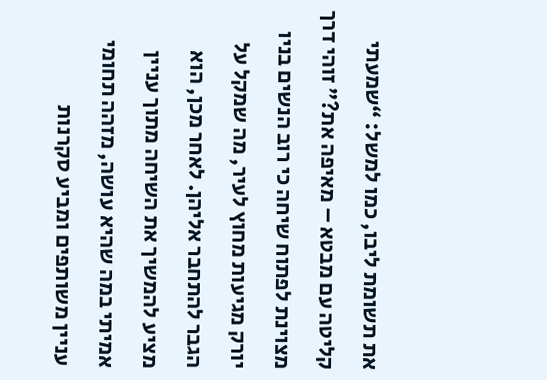את תשומת ליבו, כמו למשל: “שמעתי קליטה עם מבטא – מאיפה את?” זוהי דרך מצוינת לפתוח שיחה כי רוב הנשים בניו יורק מגיעות מחוץ לעיר, מה שמקל על הגבר להתחבר אליהן. לאחר מכן, הוא מציע להמשיך את השיחה מתוך עניין אמיתי במה שהיא עושה, מזהה תחומי עניין משותפים ומביע סקרנות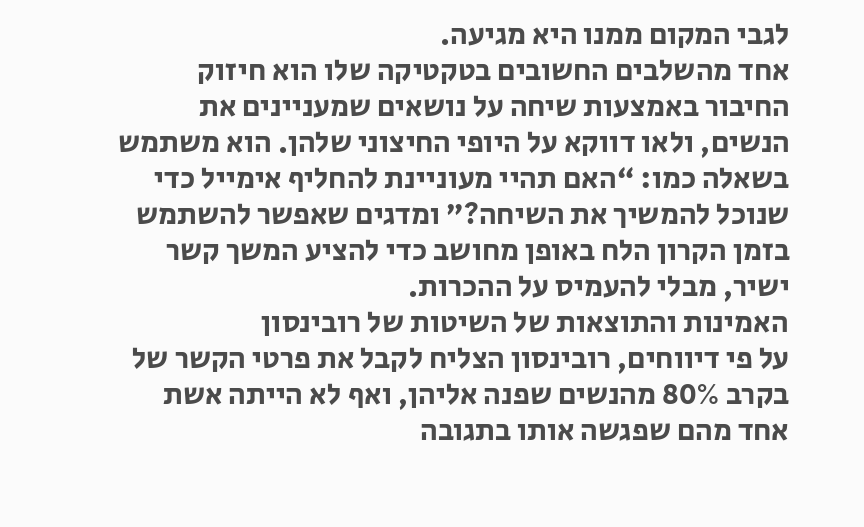לגבי המקום ממנו היא מגיעה.
אחד מהשלבים החשובים בטקטיקה שלו הוא חיזוק החיבור באמצעות שיחה על נושאים שמעניינים את הנשים, ולאו דווקא על היופי החיצוני שלהן. הוא משתמש בשאלה כמו: “האם תהיי מעוניינת להחליף אימייל כדי שנוכל להמשיך את השיחה?” ומדגים שאפשר להשתמש בזמן הקרון הלח באופן מחושב כדי להציע המשך קשר ישיר, מבלי להעמיס על ההכרות.
האמינות והתוצאות של השיטות של רובינסון
על פי דיווחים, רובינסון הצליח לקבל את פרטי הקשר של בקרב 80% מהנשים שפנה אליהן, ואף לא הייתה אשת אחד מהם שפגשה אותו בתגובה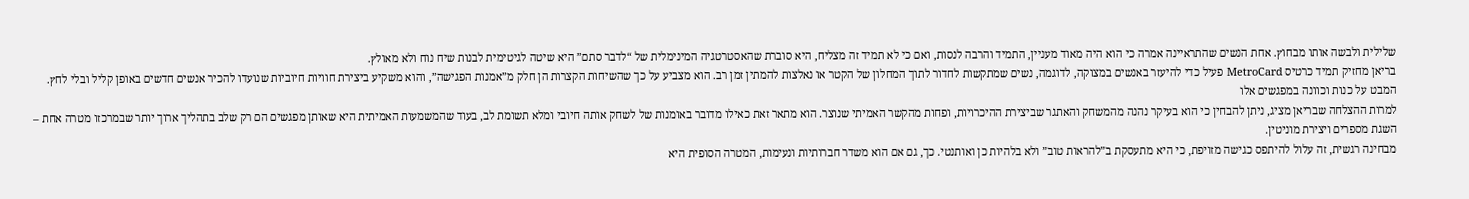שלילית ולבשה אותו מבחוץ. אחת הנשים שהתראיינה אמרה כי הוא היה מאוד מעניין, התמיד והרבה לנסות, ואם כי לא תמיד זה מצליח, היא סוברת שהאסטרטגיה המינימלית של “לדבר סתם” היא שיטה לגיטימית לבנות שיח נוח ולא מאולץ.
בריאן מחזיק תמיד כרטיס MetroCard פעיל כדי להיעזר באנשים במצוקה, לדוגמה, נשים שמתקשות לחדור לתוך המחלון של הקטר או נאלצות להמתין זמן רב. הוא מצביע על כך שהשיחות הקצרות הן חלק מ”אמנות הפגישה”, והוא משקיע ביצירת חוויות חיוביות שנועדו להכיר אנשים חדשים באופן קליל ובלי לחץ.
המבט על כנות וכוונה במפגשים אלו
למרות ההצלחה שבריאן מציג, ניתן להבחין כי הוא בעיקר נהנה מהמשחק והאתגר שביצירת ההיכרויות, ופחות מהקשר האמיתי שנוצר. הוא מתאר זאת כאילו מדובר באומנות של לשחק אותה חיובי ומלא תשומת לב, בעוד שהמשמעות האמיתית היא שאותן מפגשים הם רק שלב בתהליך ארוך יותר שבמרכזו מטרה אחת – השגת מספרים ויצירת מוניטין.
מבחינה רגשית, זה עלול להיתפס כגישה מזויפת, כי היא מתעסקת ב”להראות טוב” ולא בלהיות כן ואותנטי. כך, גם אם הוא משדר חברותיות ונעימות, המטרה הסופית היא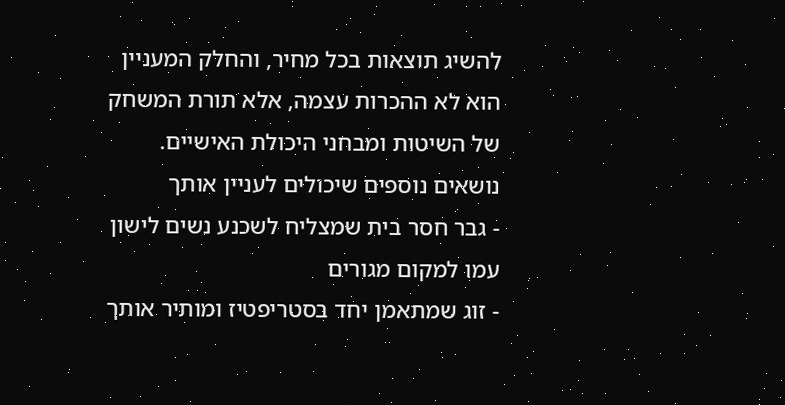להשיג תוצאות בכל מחיר, והחלק המעניין הוא לא ההכרות עצמה, אלא תורת המשחק של השיטות ומבחני היכולת האישיים.
נושאים נוספים שיכולים לעניין אותך
- גבר חסר בית שמצליח לשכנע נשים לישון עמו למקום מגורים
- זוג שמתאמן יחד בסטריפטיז ומותיר אותך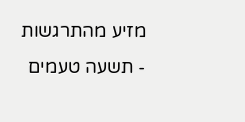מזיע מהתרגשות
- תשעה טעמים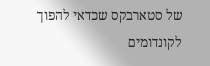של סטארבקס שכדאי להפוך לקונדומים